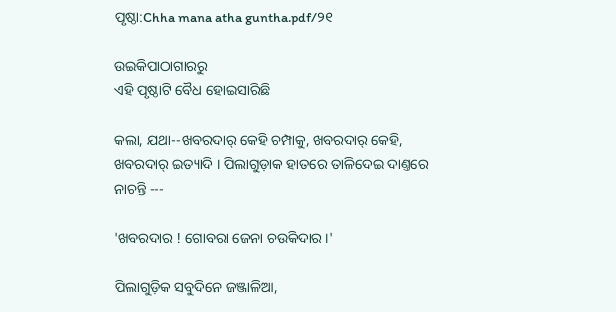ପୃଷ୍ଠା:Chha mana atha guntha.pdf/୨୧

ଉଇକିପାଠାଗାର‌ରୁ
ଏହି ପୃଷ୍ଠାଟି ବୈଧ ହୋଇସାରିଛି

କଲା, ଯଥା--ଖବରଦାର୍ କେହି ଚମ୍ପାକୁ, ଖବରଦାର୍ କେହି, ଖବରଦାର୍ ଇତ୍ୟାଦି । ପିଲାଗୁଡ଼ାକ ହାତରେ ତାଳିଦେଇ ଦାଣ୍ତରେ ନାଚନ୍ତି ---

'ଖବରଦାର ! ଗୋବରା ଜେନା ଚଉକିଦାର ।'

ପିଲାଗୁଡ଼ିକ ସବୁଦିନେ ଜଞ୍ଜାଳିଆ,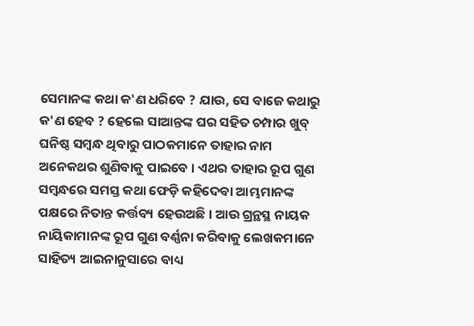ସେମାନଙ୍କ କଥା କ'ଣ ଧରିବେ ? ଯାଉ, ସେ ବାଜେ କଥାରୁ କ'ଣ ହେବ ? ହେଲେ ସାଆନ୍ତଙ୍କ ଘର ସହିତ ଚମ୍ପାର ଖୁବ୍ ଘନିଷ୍ଠ ସମ୍ବନ୍ଧ ଥିବାରୁ ପାଠକମାନେ ତାହାର ନାମ ଅନେକଥର ଶୁଣିବାକୁ ପାଇବେ । ଏଥର ତାହାର ରୂପ ଗୁଣ ସମ୍ବନ୍ଧରେ ସମସ୍ତ କଥା ଫେଡ଼ି କହିଦେବା ଆମ୍ଭମାନଙ୍କ ପକ୍ଷରେ ନିତାନ୍ତ କର୍ତ୍ତବ୍ୟ ହେଉଅଛି । ଆଉ ଗ୍ରନ୍ଥସ୍ଥ ନାୟକ ନାୟିକାମାନଙ୍କ ରୂପ ଗୁଣ ବର୍ଣ୍ଣନା କରିବାକୁ ଲେଖକମାନେ ସାହିତ୍ୟ ଆଇନାନୁସାରେ ବାଧ୍ୟ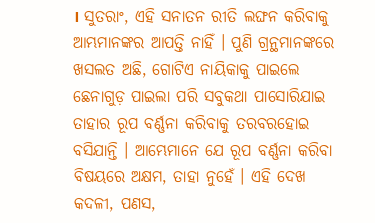। ସୁତରାଂ, ଏହି ସନାତନ ରୀତି ଲଙ୍ଘନ କରିବାକୁ ଆମ୍ଭମାନଙ୍କର ଆପତ୍ତି ନାହିଁ । ପୁଣି ଗ୍ରନ୍ଥମାନଙ୍କରେ ଖସଲତ ଅଛି, ଗୋଟିଏ ନାୟିକାକୁ ପାଇଲେ ଛେନାଗୁଡ଼ ପାଇଲା ପରି ସବୁକଥା ପାସୋରିଯାଇ ତାହାର ରୂପ ବର୍ଣ୍ଣନା କରିବାକୁ ତରବରହୋଇ ବସିଯାନ୍ତି । ଆମ୍ଭେମାନେ ଯେ ରୂପ ବର୍ଣ୍ଣନା କରିବା ବିଷୟରେ ଅକ୍ଷମ, ତାହା ନୁହେଁ । ଏହି ଦେଖ କଦଳୀ, ପଣସ,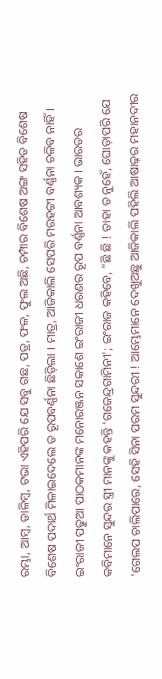ରମ୍ଭା, ଆମ୍ବ, ଡାଳିମ୍ବ, ଟଭା ଏହିପରି ଯେ ସବୁ ଗଛ, ପତ୍ର, ଫଳ, ଫୁଲ ଅଛି, ଚମ୍ପାର ବିଶେଷ ଅଙ୍ଗ ସହିତ ବିଶେଷ ବିଶେଷ ପଦାର୍ଥ ମିଳାଇଦେଲେ ତ ରୂପବର୍ଣ୍ଣନା ଛିଡ଼ିଲା । ମାତ୍ର, ଆଜିକାଲି ସେପରି ମରହଟ୍ଟୀ ବର୍ଣ୍ଣନା ଚଳିବ ନାହିଁ । ଇଂରାଜୀ ପଢୁଆ ପାଠକମାନଙ୍କ ମନୋରଞ୍ଜନ ସକାଶେ ଇଂରାଜୀ ଧରଣର ରୂପ ବର୍ଣ୍ଣନା ଆବଶ୍ୟକ । ଭାରତର କବିମାନେ ସୁନ୍ଦର ସ୍ତ୍ରୀ ମାନଙ୍କୁ କହନ୍ତି 'ଗଜେନ୍ଦ୍ରଗାମିନୀ'; ଇଂରାଜ କହିବେ, "ଛି ଛି ! ତାହା ତ ନୁହେଁ, ଘୋଡ଼ାପରି ଯେ 'ଗେଲପ ଚାଲିପାରେ, ସେହି ସିନା ପରମ ସୁନ୍ଦରୀ ! ଆମ୍ଭେମାନେ ଦେଖୁଅଛୁ ଆଜିକାଲି ପହିଲି ଆଷାଢ଼ର ମହାନଦୀର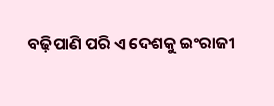ବଢ଼ିପାଣି ପରି ଏ ଦେଶକୁ ଇଂରାଜୀ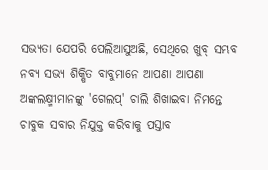ସଭ୍ୟତା ଯେପରି ପେଲିଆସୁଅଛି, ସେଥିରେ ଖୁବ୍ ସମ୍ଭବ ନବ୍ୟ ସଭ୍ୟ ଶିକ୍ଷିତ ବାବୁମାନେ ଆପଣା ଆପଣା ଅଙ୍କଲକ୍ଷ୍ମୀମାନଙ୍କୁ 'ଗେଲପ୍' ଚାଲି ଶିଖାଇବା ନିମନ୍ତେ ଚାବୁକ ସବାର ନିଯୁକ୍ତ କରିବାକୁ ପସ୍ତାବ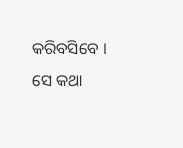କରିବସିବେ । ସେ କଥା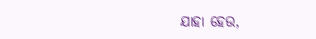ଯାହା ହେଉ,